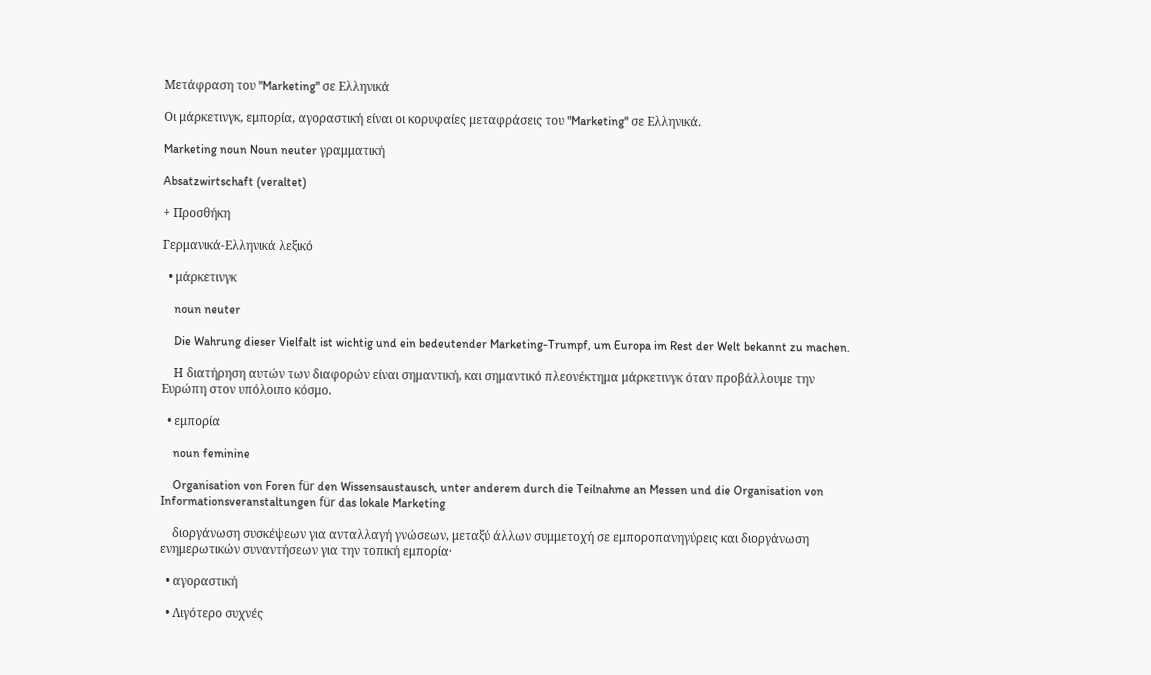Μετάφραση του "Marketing" σε Ελληνικά

Οι μάρκετινγκ, εμπορία, αγοραστική είναι οι κορυφαίες μεταφράσεις του "Marketing" σε Ελληνικά.

Marketing noun Noun neuter γραμματική

Absatzwirtschaft (veraltet)

+ Προσθήκη

Γερμανικά-Ελληνικά λεξικό

  • μάρκετινγκ

    noun neuter

    Die Wahrung dieser Vielfalt ist wichtig und ein bedeutender Marketing-Trumpf, um Europa im Rest der Welt bekannt zu machen.

    Η διατήρηση αυτών των διαφορών είναι σημαντική, και σημαντικό πλεονέκτημα μάρκετινγκ όταν προβάλλουμε την Ευρώπη στον υπόλοιπο κόσμο.

  • εμπορία

    noun feminine

    Organisation von Foren für den Wissensaustausch, unter anderem durch die Teilnahme an Messen und die Organisation von Informationsveranstaltungen für das lokale Marketing

    διοργάνωση συσκέψεων για ανταλλαγή γνώσεων, μεταξύ άλλων συμμετοχή σε εμποροπανηγύρεις και διοργάνωση ενημερωτικών συναντήσεων για την τοπική εμπορία·

  • αγοραστική

  • Λιγότερο συχνές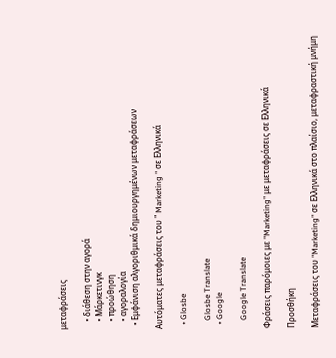μεταφράσεις

    • διάθεση στην αγορά
    • Μάρκετινγκ
    • προώθηση
    • αγοραλογία
  • Εμφάνιση αλγοριθμικά δημιουργημένων μεταφράσεων

Αυτόματες μεταφράσεις του " Marketing " σε Ελληνικά

  • Glosbe

    Glosbe Translate
  • Google

    Google Translate

Φράσεις παρόμοιες με "Marketing" με μεταφράσεις σε Ελληνικά

Προσθήκη

Μεταφράσεις του "Marketing" σε Ελληνικά στο πλαίσιο, μεταφραστική μνήμη